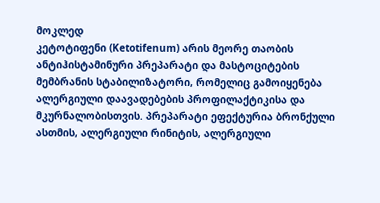მოკლედ
კეტოტიფენი (Ketotifenum) არის მეორე თაობის ანტიჰისტამინური პრეპარატი და მასტოციტების მემბრანის სტაბილიზატორი, რომელიც გამოიყენება ალერგიული დაავადებების პროფილაქტიკისა და მკურნალობისთვის. პრეპარატი ეფექტურია ბრონქული ასთმის, ალერგიული რინიტის, ალერგიული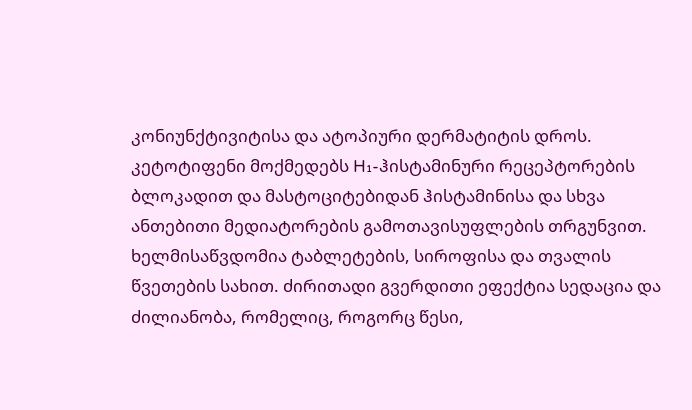კონიუნქტივიტისა და ატოპიური დერმატიტის დროს. კეტოტიფენი მოქმედებს H₁-ჰისტამინური რეცეპტორების ბლოკადით და მასტოციტებიდან ჰისტამინისა და სხვა ანთებითი მედიატორების გამოთავისუფლების თრგუნვით. ხელმისაწვდომია ტაბლეტების, სიროფისა და თვალის წვეთების სახით. ძირითადი გვერდითი ეფექტია სედაცია და ძილიანობა, რომელიც, როგორც წესი,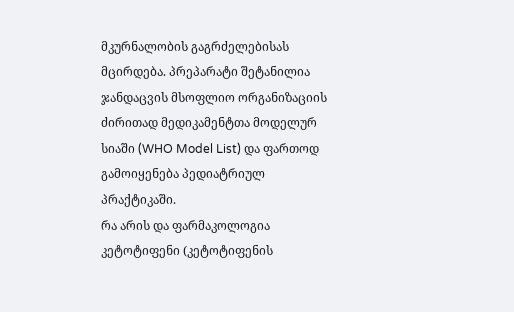მკურნალობის გაგრძელებისას მცირდება. პრეპარატი შეტანილია ჯანდაცვის მსოფლიო ორგანიზაციის ძირითად მედიკამენტთა მოდელურ სიაში (WHO Model List) და ფართოდ გამოიყენება პედიატრიულ პრაქტიკაში.
რა არის და ფარმაკოლოგია
კეტოტიფენი (კეტოტიფენის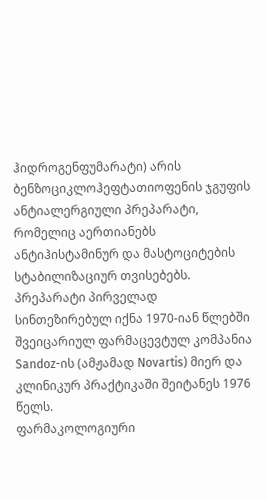ჰიდროგენფუმარატი) არის ბენზოციკლოჰეფტათიოფენის ჯგუფის ანტიალერგიული პრეპარატი, რომელიც აერთიანებს ანტიჰისტამინურ და მასტოციტების სტაბილიზაციურ თვისებებს. პრეპარატი პირველად სინთეზირებულ იქნა 1970-იან წლებში შვეიცარიულ ფარმაცევტულ კომპანია Sandoz-ის (ამჟამად Novartis) მიერ და კლინიკურ პრაქტიკაში შეიტანეს 1976 წელს.
ფარმაკოლოგიური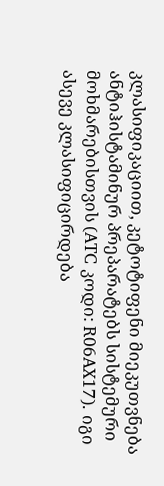კლასიფიკაციით, კეტოტიფენი მიეკუთვნება ანტიჰისტამინურ პრეპარატებს სისტემური მოხმარებისთვის (ATC კოდი: R06AX17). იგი ასევე კლასიფიცირდება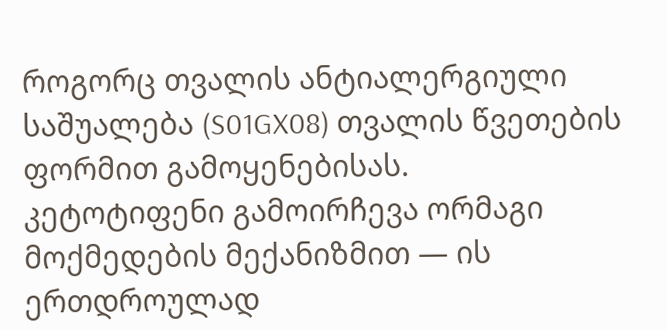როგორც თვალის ანტიალერგიული საშუალება (S01GX08) თვალის წვეთების ფორმით გამოყენებისას.
კეტოტიფენი გამოირჩევა ორმაგი მოქმედების მექანიზმით — ის ერთდროულად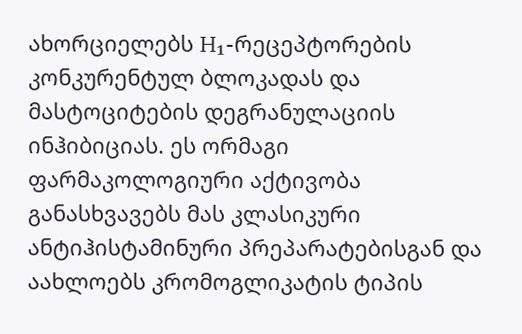ახორციელებს H₁-რეცეპტორების კონკურენტულ ბლოკადას და მასტოციტების დეგრანულაციის ინჰიბიციას. ეს ორმაგი ფარმაკოლოგიური აქტივობა განასხვავებს მას კლასიკური ანტიჰისტამინური პრეპარატებისგან და აახლოებს კრომოგლიკატის ტიპის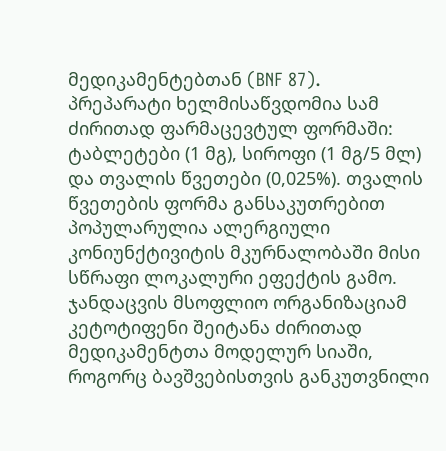მედიკამენტებთან (BNF 87).
პრეპარატი ხელმისაწვდომია სამ ძირითად ფარმაცევტულ ფორმაში: ტაბლეტები (1 მგ), სიროფი (1 მგ/5 მლ) და თვალის წვეთები (0,025%). თვალის წვეთების ფორმა განსაკუთრებით პოპულარულია ალერგიული კონიუნქტივიტის მკურნალობაში მისი სწრაფი ლოკალური ეფექტის გამო.
ჯანდაცვის მსოფლიო ორგანიზაციამ კეტოტიფენი შეიტანა ძირითად მედიკამენტთა მოდელურ სიაში, როგორც ბავშვებისთვის განკუთვნილი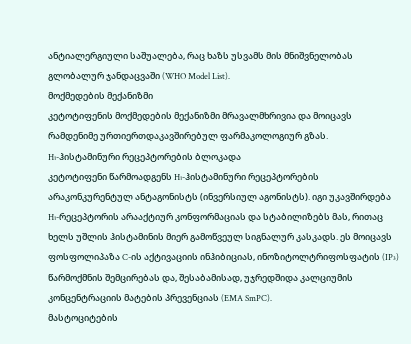ანტიალერგიული საშუალება, რაც ხაზს უსვამს მის მნიშვნელობას გლობალურ ჯანდაცვაში (WHO Model List).
მოქმედების მექანიზმი
კეტოტიფენის მოქმედების მექანიზმი მრავალმხრივია და მოიცავს რამდენიმე ურთიერთდაკავშირებულ ფარმაკოლოგიურ გზას.
H₁-ჰისტამინური რეცეპტორების ბლოკადა
კეტოტიფენი წარმოადგენს H₁-ჰისტამინური რეცეპტორების არაკონკურენტულ ანტაგონისტს (ინვერსიულ აგონისტს). იგი უკავშირდება H₁-რეცეპტორის არააქტიურ კონფორმაციას და სტაბილიზებს მას, რითაც ხელს უშლის ჰისტამინის მიერ გამოწვეულ სიგნალურ კასკადს. ეს მოიცავს ფოსფოლიპაზა C-ის აქტივაციის ინჰიბიციას, ინოზიტოლტრიფოსფატის (IP₃) წარმოქმნის შემცირებას და, შესაბამისად, უჯრედშიდა კალციუმის კონცენტრაციის მატების პრევენციას (EMA SmPC).
მასტოციტების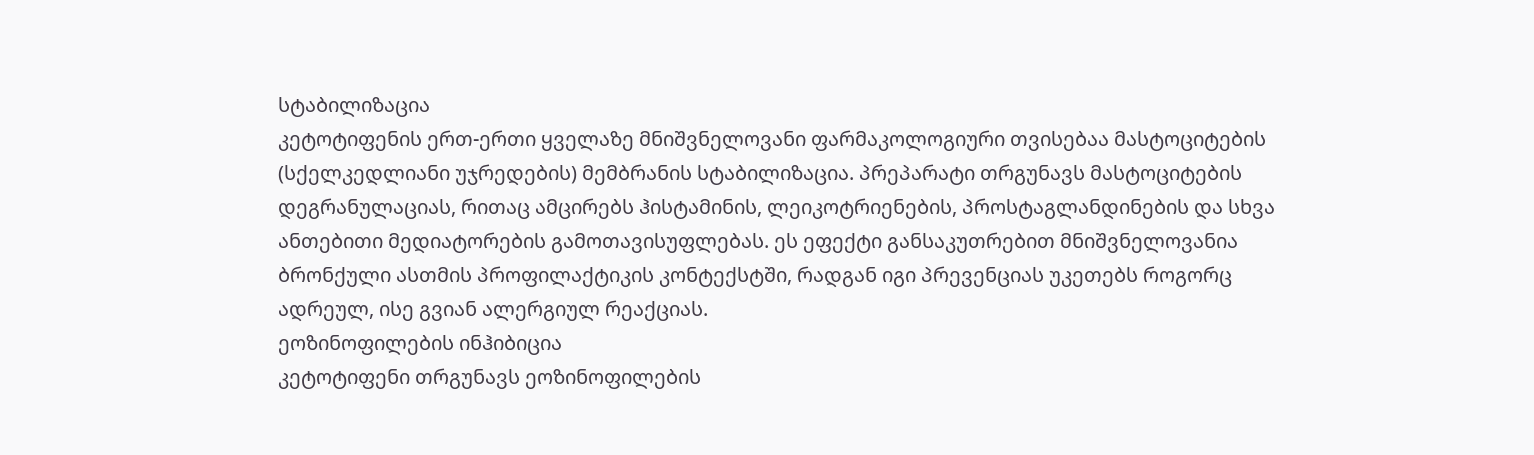სტაბილიზაცია
კეტოტიფენის ერთ-ერთი ყველაზე მნიშვნელოვანი ფარმაკოლოგიური თვისებაა მასტოციტების (სქელკედლიანი უჯრედების) მემბრანის სტაბილიზაცია. პრეპარატი თრგუნავს მასტოციტების დეგრანულაციას, რითაც ამცირებს ჰისტამინის, ლეიკოტრიენების, პროსტაგლანდინების და სხვა ანთებითი მედიატორების გამოთავისუფლებას. ეს ეფექტი განსაკუთრებით მნიშვნელოვანია ბრონქული ასთმის პროფილაქტიკის კონტექსტში, რადგან იგი პრევენციას უკეთებს როგორც ადრეულ, ისე გვიან ალერგიულ რეაქციას.
ეოზინოფილების ინჰიბიცია
კეტოტიფენი თრგუნავს ეოზინოფილების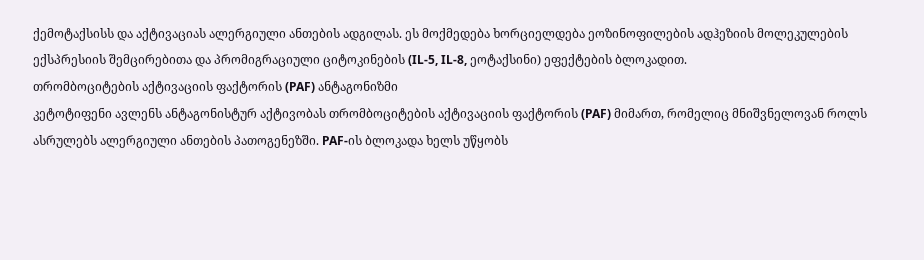ქემოტაქსისს და აქტივაციას ალერგიული ანთების ადგილას. ეს მოქმედება ხორციელდება ეოზინოფილების ადჰეზიის მოლეკულების ექსპრესიის შემცირებითა და პრომიგრაციული ციტოკინების (IL-5, IL-8, ეოტაქსინი) ეფექტების ბლოკადით.
თრომბოციტების აქტივაციის ფაქტორის (PAF) ანტაგონიზმი
კეტოტიფენი ავლენს ანტაგონისტურ აქტივობას თრომბოციტების აქტივაციის ფაქტორის (PAF) მიმართ, რომელიც მნიშვნელოვან როლს ასრულებს ალერგიული ანთების პათოგენეზში. PAF-ის ბლოკადა ხელს უწყობს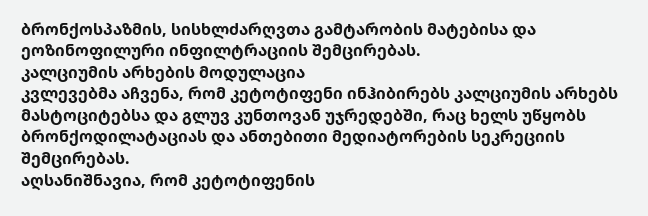ბრონქოსპაზმის, სისხლძარღვთა გამტარობის მატებისა და ეოზინოფილური ინფილტრაციის შემცირებას.
კალციუმის არხების მოდულაცია
კვლევებმა აჩვენა, რომ კეტოტიფენი ინჰიბირებს კალციუმის არხებს მასტოციტებსა და გლუვ კუნთოვან უჯრედებში, რაც ხელს უწყობს ბრონქოდილატაციას და ანთებითი მედიატორების სეკრეციის შემცირებას.
აღსანიშნავია, რომ კეტოტიფენის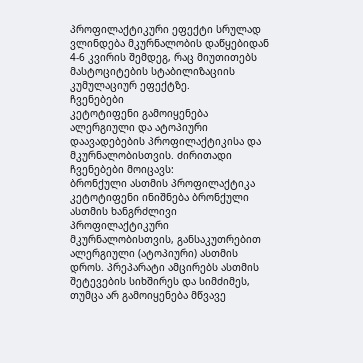პროფილაქტიკური ეფექტი სრულად ვლინდება მკურნალობის დაწყებიდან 4-6 კვირის შემდეგ, რაც მიუთითებს მასტოციტების სტაბილიზაციის კუმულაციურ ეფექტზე.
ჩვენებები
კეტოტიფენი გამოიყენება ალერგიული და ატოპიური დაავადებების პროფილაქტიკისა და მკურნალობისთვის. ძირითადი ჩვენებები მოიცავს:
ბრონქული ასთმის პროფილაქტიკა
კეტოტიფენი ინიშნება ბრონქული ასთმის ხანგრძლივი პროფილაქტიკური მკურნალობისთვის, განსაკუთრებით ალერგიული (ატოპიური) ასთმის დროს. პრეპარატი ამცირებს ასთმის შეტევების სიხშირეს და სიმძიმეს, თუმცა არ გამოიყენება მწვავე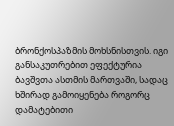ბრონქოსპაზმის მოხსნისთვის. იგი განსაკუთრებით ეფექტურია ბავშვთა ასთმის მართვაში, სადაც ხშირად გამოიყენება როგორც დამატებითი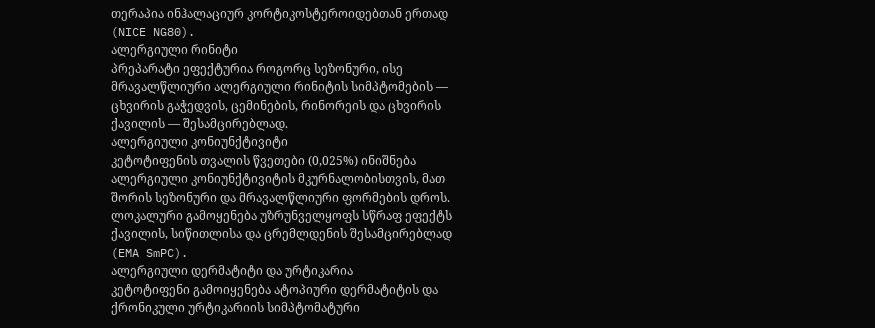თერაპია ინჰალაციურ კორტიკოსტეროიდებთან ერთად (NICE NG80).
ალერგიული რინიტი
პრეპარატი ეფექტურია როგორც სეზონური, ისე მრავალწლიური ალერგიული რინიტის სიმპტომების — ცხვირის გაჭედვის, ცემინების, რინორეის და ცხვირის ქავილის — შესამცირებლად.
ალერგიული კონიუნქტივიტი
კეტოტიფენის თვალის წვეთები (0,025%) ინიშნება ალერგიული კონიუნქტივიტის მკურნალობისთვის, მათ შორის სეზონური და მრავალწლიური ფორმების დროს. ლოკალური გამოყენება უზრუნველყოფს სწრაფ ეფექტს ქავილის, სიწითლისა და ცრემლდენის შესამცირებლად (EMA SmPC).
ალერგიული დერმატიტი და ურტიკარია
კეტოტიფენი გამოიყენება ატოპიური დერმატიტის და ქრონიკული ურტიკარიის სიმპტომატური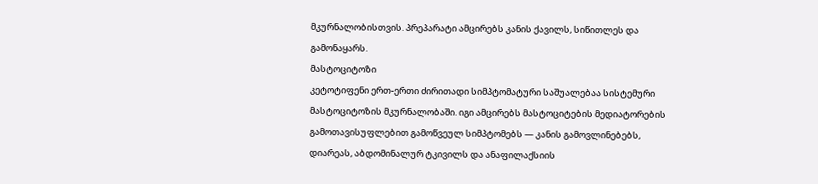მკურნალობისთვის. პრეპარატი ამცირებს კანის ქავილს, სიწითლეს და გამონაყარს.
მასტოციტოზი
კეტოტიფენი ერთ-ერთი ძირითადი სიმპტომატური საშუალებაა სისტემური მასტოციტოზის მკურნალობაში. იგი ამცირებს მასტოციტების მედიატორების გამოთავისუფლებით გამოწვეულ სიმპტომებს — კანის გამოვლინებებს, დიარეას, აბდომინალურ ტკივილს და ანაფილაქსიის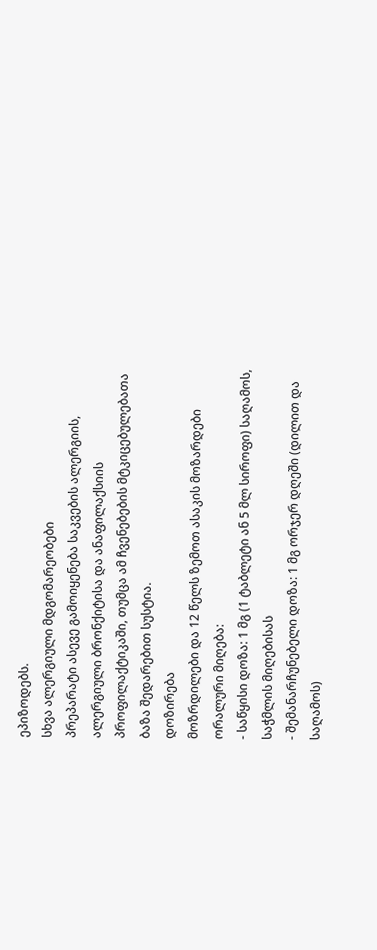ეპიზოდებს.
სხვა ალერგიული მდგომარეობები
პრეპარატი ასევე გამოიყენება საკვების ალერგიის, ალერგიული ბრონქიტისა და ანაფილაქსიის პროფილაქტიკაში, თუმცა ამ ჩვენებების მტკიცებულებათა ბაზა შედარებით სუსტია.
დოზირება
მოზრდილები და 12 წელს ზემოთ ასაკის მოზარდები
ორალური მიღება:
- საწყისი დოზა: 1 მგ (1 ტაბლეტი ან 5 მლ სიროფი) საღამოს, საჭმლის მიღებისას
- შემანარჩუნებელი დოზა: 1 მგ ორჯერ დღეში (დილით და საღამოს)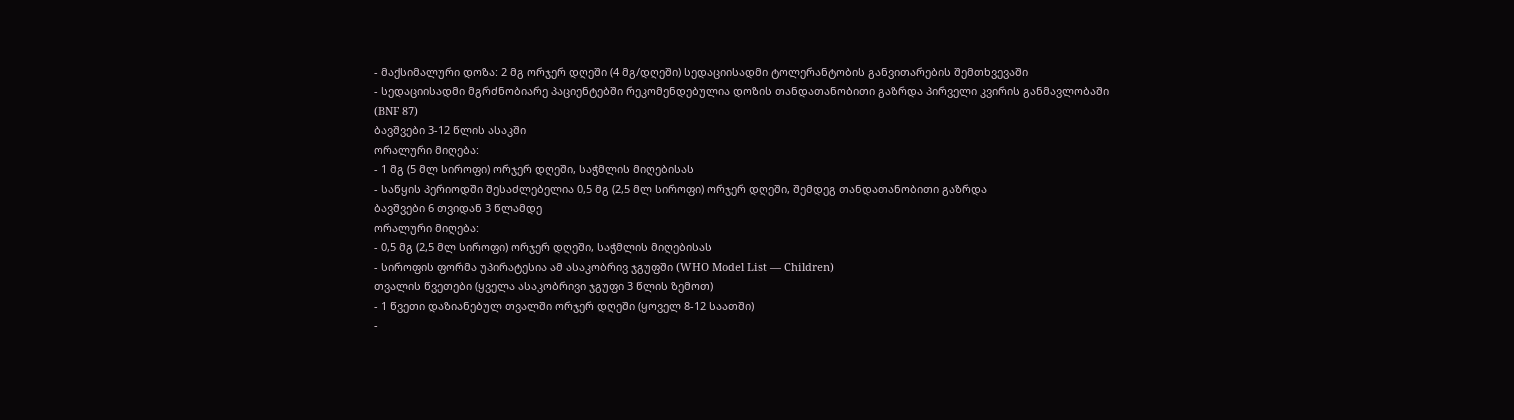- მაქსიმალური დოზა: 2 მგ ორჯერ დღეში (4 მგ/დღეში) სედაციისადმი ტოლერანტობის განვითარების შემთხვევაში
- სედაციისადმი მგრძნობიარე პაციენტებში რეკომენდებულია დოზის თანდათანობითი გაზრდა პირველი კვირის განმავლობაში (BNF 87)
ბავშვები 3-12 წლის ასაკში
ორალური მიღება:
- 1 მგ (5 მლ სიროფი) ორჯერ დღეში, საჭმლის მიღებისას
- საწყის პერიოდში შესაძლებელია 0,5 მგ (2,5 მლ სიროფი) ორჯერ დღეში, შემდეგ თანდათანობითი გაზრდა
ბავშვები 6 თვიდან 3 წლამდე
ორალური მიღება:
- 0,5 მგ (2,5 მლ სიროფი) ორჯერ დღეში, საჭმლის მიღებისას
- სიროფის ფორმა უპირატესია ამ ასაკობრივ ჯგუფში (WHO Model List — Children)
თვალის წვეთები (ყველა ასაკობრივი ჯგუფი 3 წლის ზემოთ)
- 1 წვეთი დაზიანებულ თვალში ორჯერ დღეში (ყოველ 8-12 საათში)
-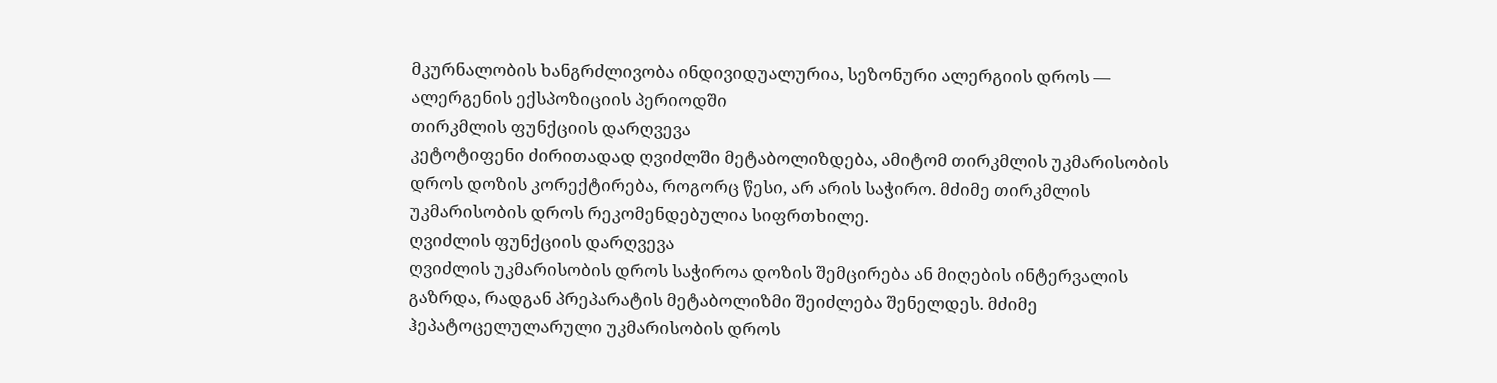მკურნალობის ხანგრძლივობა ინდივიდუალურია, სეზონური ალერგიის დროს — ალერგენის ექსპოზიციის პერიოდში
თირკმლის ფუნქციის დარღვევა
კეტოტიფენი ძირითადად ღვიძლში მეტაბოლიზდება, ამიტომ თირკმლის უკმარისობის დროს დოზის კორექტირება, როგორც წესი, არ არის საჭირო. მძიმე თირკმლის უკმარისობის დროს რეკომენდებულია სიფრთხილე.
ღვიძლის ფუნქციის დარღვევა
ღვიძლის უკმარისობის დროს საჭიროა დოზის შემცირება ან მიღების ინტერვალის გაზრდა, რადგან პრეპარატის მეტაბოლიზმი შეიძლება შენელდეს. მძიმე ჰეპატოცელულარული უკმარისობის დროს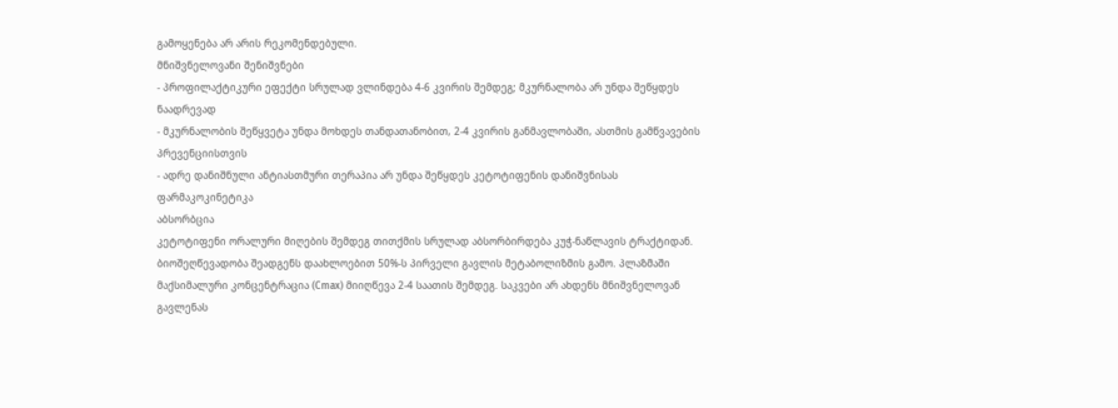გამოყენება არ არის რეკომენდებული.
მნიშვნელოვანი შენიშვნები
- პროფილაქტიკური ეფექტი სრულად ვლინდება 4-6 კვირის შემდეგ; მკურნალობა არ უნდა შეწყდეს ნაადრევად
- მკურნალობის შეწყვეტა უნდა მოხდეს თანდათანობით, 2-4 კვირის განმავლობაში, ასთმის გამწვავების პრევენციისთვის
- ადრე დანიშნული ანტიასთმური თერაპია არ უნდა შეწყდეს კეტოტიფენის დანიშვნისას
ფარმაკოკინეტიკა
აბსორბცია
კეტოტიფენი ორალური მიღების შემდეგ თითქმის სრულად აბსორბირდება კუჭ-ნაწლავის ტრაქტიდან. ბიოშეღწევადობა შეადგენს დაახლოებით 50%-ს პირველი გავლის მეტაბოლიზმის გამო. პლაზმაში მაქსიმალური კონცენტრაცია (Cmax) მიიღწევა 2-4 საათის შემდეგ. საკვები არ ახდენს მნიშვნელოვან გავლენას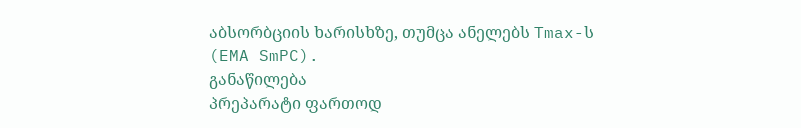აბსორბციის ხარისხზე, თუმცა ანელებს Tmax-ს (EMA SmPC).
განაწილება
პრეპარატი ფართოდ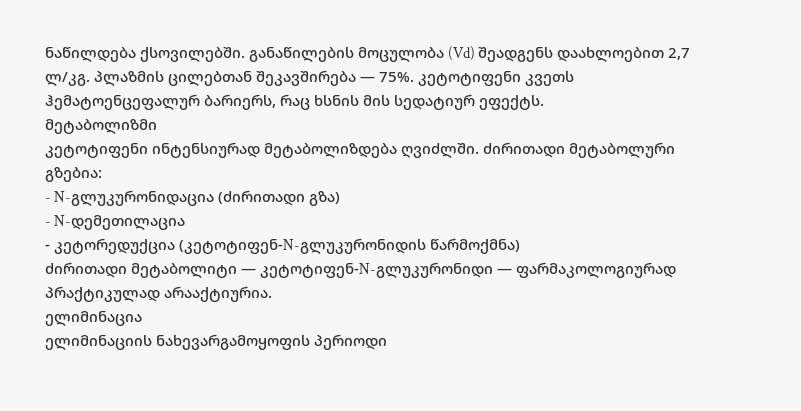ნაწილდება ქსოვილებში. განაწილების მოცულობა (Vd) შეადგენს დაახლოებით 2,7 ლ/კგ. პლაზმის ცილებთან შეკავშირება — 75%. კეტოტიფენი კვეთს ჰემატოენცეფალურ ბარიერს, რაც ხსნის მის სედატიურ ეფექტს.
მეტაბოლიზმი
კეტოტიფენი ინტენსიურად მეტაბოლიზდება ღვიძლში. ძირითადი მეტაბოლური გზებია:
- N-გლუკურონიდაცია (ძირითადი გზა)
- N-დემეთილაცია
- კეტორედუქცია (კეტოტიფენ-N-გლუკურონიდის წარმოქმნა)
ძირითადი მეტაბოლიტი — კეტოტიფენ-N-გლუკურონიდი — ფარმაკოლოგიურად პრაქტიკულად არააქტიურია.
ელიმინაცია
ელიმინაციის ნახევარგამოყოფის პერიოდი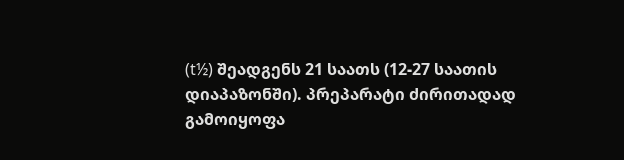(t½) შეადგენს 21 საათს (12-27 საათის დიაპაზონში). პრეპარატი ძირითადად გამოიყოფა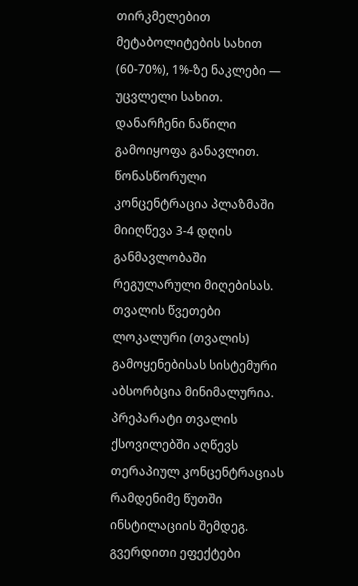თირკმელებით მეტაბოლიტების სახით (60-70%), 1%-ზე ნაკლები — უცვლელი სახით. დანარჩენი ნაწილი გამოიყოფა განავლით. წონასწორული კონცენტრაცია პლაზმაში მიიღწევა 3-4 დღის განმავლობაში რეგულარული მიღებისას.
თვალის წვეთები
ლოკალური (თვალის) გამოყენებისას სისტემური აბსორბცია მინიმალურია. პრეპარატი თვალის ქსოვილებში აღწევს თერაპიულ კონცენტრაციას რამდენიმე წუთში ინსტილაციის შემდეგ.
გვერდითი ეფექტები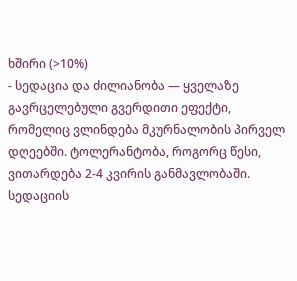ხშირი (>10%)
- სედაცია და ძილიანობა — ყველაზე გავრცელებული გვერდითი ეფექტი, რომელიც ვლინდება მკურნალობის პირველ დღეებში. ტოლერანტობა, როგორც წესი, ვითარდება 2-4 კვირის განმავლობაში. სედაციის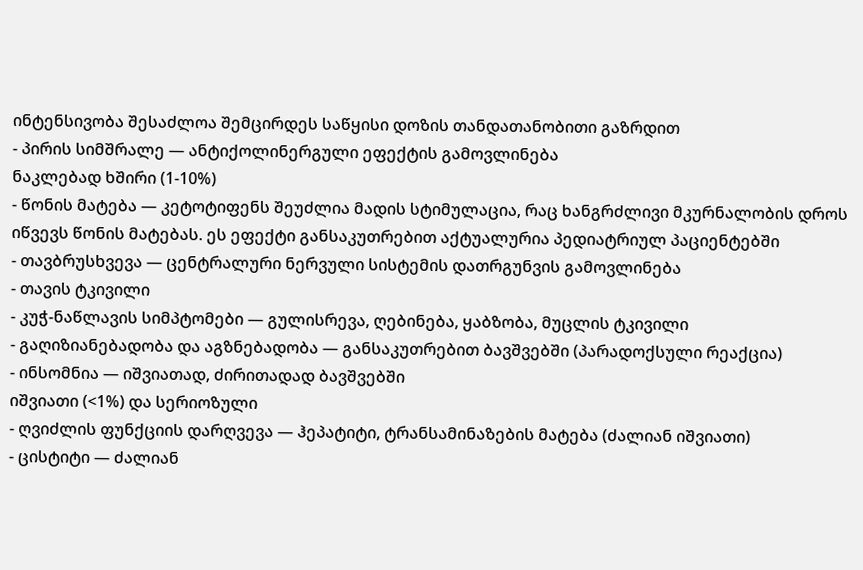ინტენსივობა შესაძლოა შემცირდეს საწყისი დოზის თანდათანობითი გაზრდით
- პირის სიმშრალე — ანტიქოლინერგული ეფექტის გამოვლინება
ნაკლებად ხშირი (1-10%)
- წონის მატება — კეტოტიფენს შეუძლია მადის სტიმულაცია, რაც ხანგრძლივი მკურნალობის დროს იწვევს წონის მატებას. ეს ეფექტი განსაკუთრებით აქტუალურია პედიატრიულ პაციენტებში
- თავბრუსხვევა — ცენტრალური ნერვული სისტემის დათრგუნვის გამოვლინება
- თავის ტკივილი
- კუჭ-ნაწლავის სიმპტომები — გულისრევა, ღებინება, ყაბზობა, მუცლის ტკივილი
- გაღიზიანებადობა და აგზნებადობა — განსაკუთრებით ბავშვებში (პარადოქსული რეაქცია)
- ინსომნია — იშვიათად, ძირითადად ბავშვებში
იშვიათი (<1%) და სერიოზული
- ღვიძლის ფუნქციის დარღვევა — ჰეპატიტი, ტრანსამინაზების მატება (ძალიან იშვიათი)
- ცისტიტი — ძალიან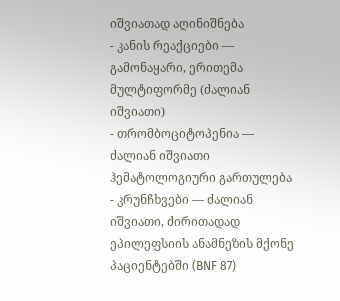იშვიათად აღინიშნება
- კანის რეაქციები — გამონაყარი, ერითემა მულტიფორმე (ძალიან იშვიათი)
- თრომბოციტოპენია — ძალიან იშვიათი ჰემატოლოგიური გართულება
- კრუნჩხვები — ძალიან იშვიათი, ძირითადად ეპილეფსიის ანამნეზის მქონე პაციენტებში (BNF 87)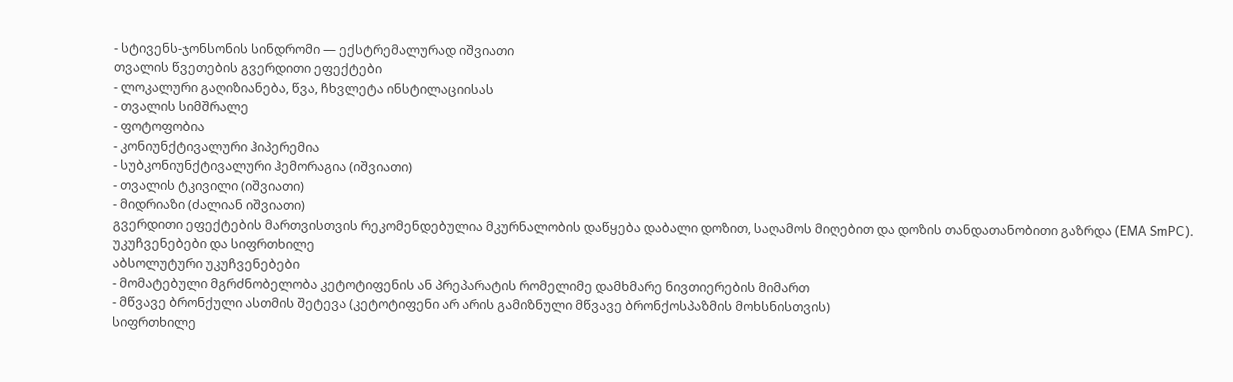- სტივენს-ჯონსონის სინდრომი — ექსტრემალურად იშვიათი
თვალის წვეთების გვერდითი ეფექტები
- ლოკალური გაღიზიანება, წვა, ჩხვლეტა ინსტილაციისას
- თვალის სიმშრალე
- ფოტოფობია
- კონიუნქტივალური ჰიპერემია
- სუბკონიუნქტივალური ჰემორაგია (იშვიათი)
- თვალის ტკივილი (იშვიათი)
- მიდრიაზი (ძალიან იშვიათი)
გვერდითი ეფექტების მართვისთვის რეკომენდებულია მკურნალობის დაწყება დაბალი დოზით, საღამოს მიღებით და დოზის თანდათანობითი გაზრდა (EMA SmPC).
უკუჩვენებები და სიფრთხილე
აბსოლუტური უკუჩვენებები
- მომატებული მგრძნობელობა კეტოტიფენის ან პრეპარატის რომელიმე დამხმარე ნივთიერების მიმართ
- მწვავე ბრონქული ასთმის შეტევა (კეტოტიფენი არ არის გამიზნული მწვავე ბრონქოსპაზმის მოხსნისთვის)
სიფრთხილე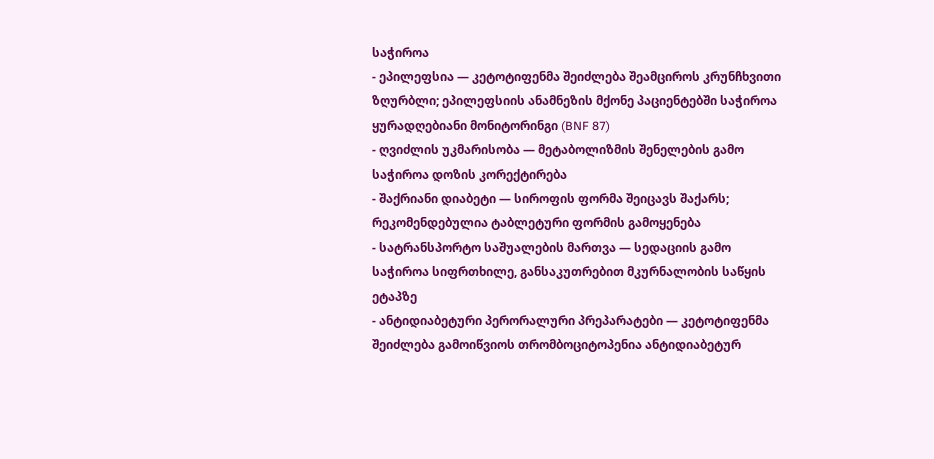საჭიროა
- ეპილეფსია — კეტოტიფენმა შეიძლება შეამციროს კრუნჩხვითი ზღურბლი; ეპილეფსიის ანამნეზის მქონე პაციენტებში საჭიროა ყურადღებიანი მონიტორინგი (BNF 87)
- ღვიძლის უკმარისობა — მეტაბოლიზმის შენელების გამო საჭიროა დოზის კორექტირება
- შაქრიანი დიაბეტი — სიროფის ფორმა შეიცავს შაქარს; რეკომენდებულია ტაბლეტური ფორმის გამოყენება
- სატრანსპორტო საშუალების მართვა — სედაციის გამო საჭიროა სიფრთხილე, განსაკუთრებით მკურნალობის საწყის ეტაპზე
- ანტიდიაბეტური პერორალური პრეპარატები — კეტოტიფენმა შეიძლება გამოიწვიოს თრომბოციტოპენია ანტიდიაბეტურ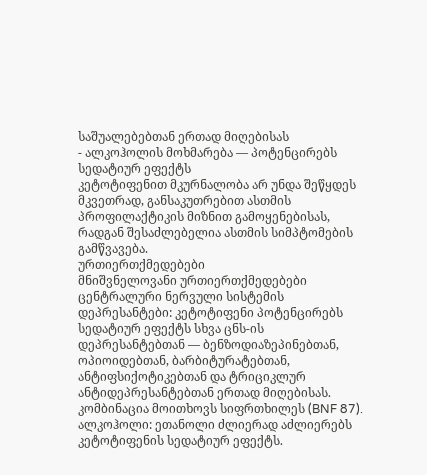საშუალებებთან ერთად მიღებისას
- ალკოჰოლის მოხმარება — პოტენცირებს სედატიურ ეფექტს
კეტოტიფენით მკურნალობა არ უნდა შეწყდეს მკვეთრად, განსაკუთრებით ასთმის პროფილაქტიკის მიზნით გამოყენებისას, რადგან შესაძლებელია ასთმის სიმპტომების გამწვავება.
ურთიერთქმედებები
მნიშვნელოვანი ურთიერთქმედებები
ცენტრალური ნერვული სისტემის დეპრესანტები: კეტოტიფენი პოტენცირებს სედატიურ ეფექტს სხვა ცნს-ის დეპრესანტებთან — ბენზოდიაზეპინებთან, ოპიოიდებთან, ბარბიტურატებთან, ანტიფსიქოტიკებთან და ტრიციკლურ ანტიდეპრესანტებთან ერთად მიღებისას. კომბინაცია მოითხოვს სიფრთხილეს (BNF 87).
ალკოჰოლი: ეთანოლი ძლიერად აძლიერებს კეტოტიფენის სედატიურ ეფექტს.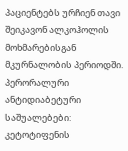პაციენტებს ურჩიენ თავი შეიკავონ ალკოჰოლის მოხმარებისგან მკურნალობის პერიოდში.
პერორალური ანტიდიაბეტური საშუალებები: კეტოტიფენის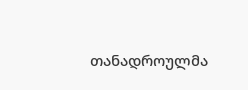თანადროულმა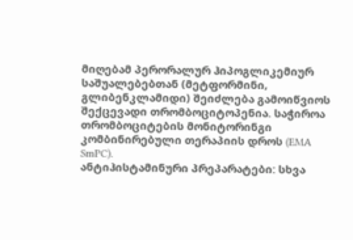მიღებამ პერორალურ ჰიპოგლიკემიურ საშუალებებთან (მეტფორმინი, გლიბენკლამიდი) შეიძლება გამოიწვიოს შექცევადი თრომბოციტოპენია. საჭიროა თრომბოციტების მონიტორინგი კომბინირებული თერაპიის დროს (EMA SmPC).
ანტიჰისტამინური პრეპარატები: სხვა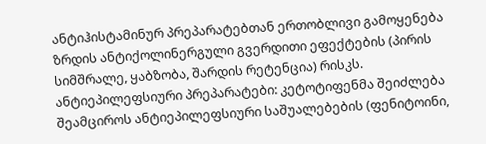ანტიჰისტამინურ პრეპარატებთან ერთობლივი გამოყენება ზრდის ანტიქოლინერგული გვერდითი ეფექტების (პირის სიმშრალე, ყაბზობა, შარდის რეტენცია) რისკს.
ანტიეპილეფსიური პრეპარატები: კეტოტიფენმა შეიძლება შეამციროს ანტიეპილეფსიური საშუალებების (ფენიტოინი,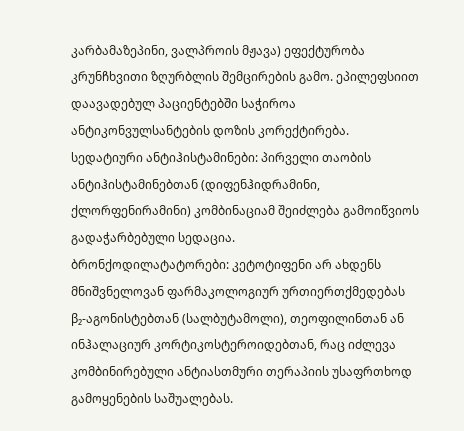კარბამაზეპინი, ვალპროის მჟავა) ეფექტურობა კრუნჩხვითი ზღურბლის შემცირების გამო. ეპილეფსიით დაავადებულ პაციენტებში საჭიროა ანტიკონვულსანტების დოზის კორექტირება.
სედატიური ანტიჰისტამინები: პირველი თაობის ანტიჰისტამინებთან (დიფენჰიდრამინი, ქლორფენირამინი) კომბინაციამ შეიძლება გამოიწვიოს გადაჭარბებული სედაცია.
ბრონქოდილატატორები: კეტოტიფენი არ ახდენს მნიშვნელოვან ფარმაკოლოგიურ ურთიერთქმედებას β₂-აგონისტებთან (სალბუტამოლი), თეოფილინთან ან ინჰალაციურ კორტიკოსტეროიდებთან, რაც იძლევა კომბინირებული ანტიასთმური თერაპიის უსაფრთხოდ გამოყენების საშუალებას.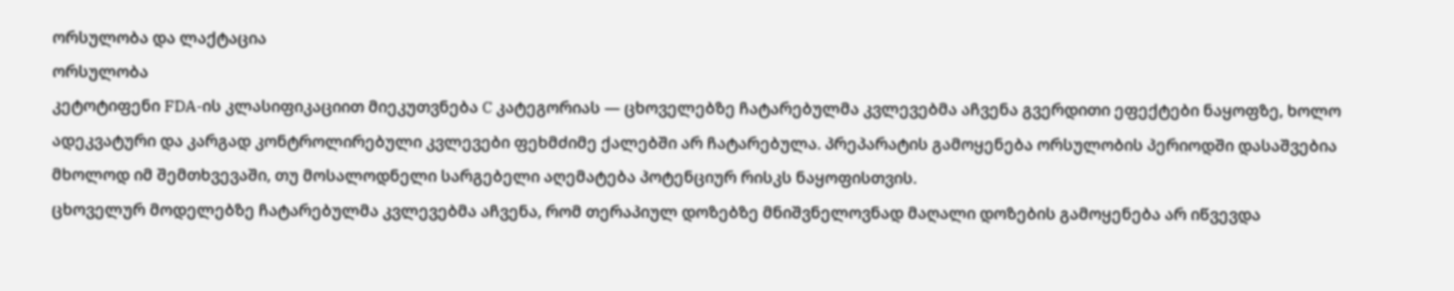ორსულობა და ლაქტაცია
ორსულობა
კეტოტიფენი FDA-ის კლასიფიკაციით მიეკუთვნება C კატეგორიას — ცხოველებზე ჩატარებულმა კვლევებმა აჩვენა გვერდითი ეფექტები ნაყოფზე, ხოლო ადეკვატური და კარგად კონტროლირებული კვლევები ფეხმძიმე ქალებში არ ჩატარებულა. პრეპარატის გამოყენება ორსულობის პერიოდში დასაშვებია მხოლოდ იმ შემთხვევაში, თუ მოსალოდნელი სარგებელი აღემატება პოტენციურ რისკს ნაყოფისთვის.
ცხოველურ მოდელებზე ჩატარებულმა კვლევებმა აჩვენა, რომ თერაპიულ დოზებზე მნიშვნელოვნად მაღალი დოზების გამოყენება არ იწვევდა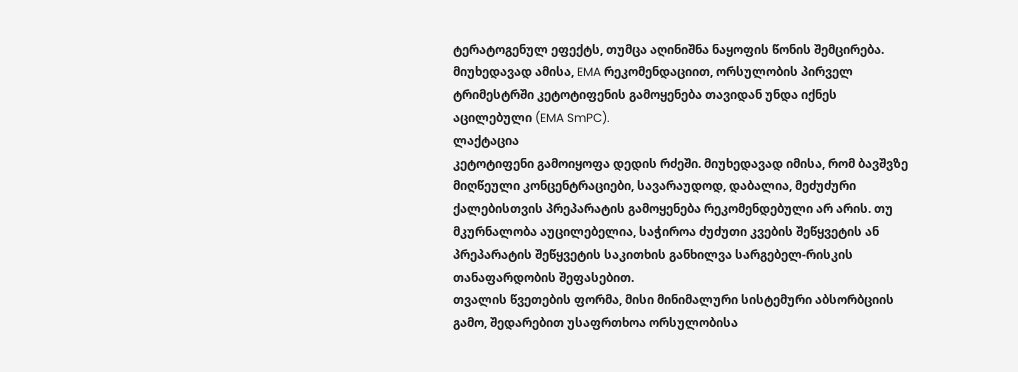ტერატოგენულ ეფექტს, თუმცა აღინიშნა ნაყოფის წონის შემცირება. მიუხედავად ამისა, EMA რეკომენდაციით, ორსულობის პირველ ტრიმესტრში კეტოტიფენის გამოყენება თავიდან უნდა იქნეს აცილებული (EMA SmPC).
ლაქტაცია
კეტოტიფენი გამოიყოფა დედის რძეში. მიუხედავად იმისა, რომ ბავშვზე მიღწეული კონცენტრაციები, სავარაუდოდ, დაბალია, მეძუძური ქალებისთვის პრეპარატის გამოყენება რეკომენდებული არ არის. თუ მკურნალობა აუცილებელია, საჭიროა ძუძუთი კვების შეწყვეტის ან პრეპარატის შეწყვეტის საკითხის განხილვა სარგებელ-რისკის თანაფარდობის შეფასებით.
თვალის წვეთების ფორმა, მისი მინიმალური სისტემური აბსორბციის გამო, შედარებით უსაფრთხოა ორსულობისა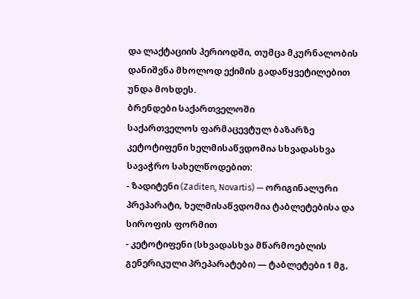და ლაქტაციის პერიოდში, თუმცა მკურნალობის დანიშვნა მხოლოდ ექიმის გადაწყვეტილებით უნდა მოხდეს.
ბრენდები საქართველოში
საქართველოს ფარმაცევტულ ბაზარზე კეტოტიფენი ხელმისაწვდომია სხვადასხვა სავაჭრო სახელწოდებით:
- ზადიტენი (Zaditen, Novartis) — ორიგინალური პრეპარატი, ხელმისაწვდომია ტაბლეტებისა და სიროფის ფორმით
- კეტოტიფენი (სხვადასხვა მწარმოებლის გენერიკული პრეპარატები) — ტაბლეტები 1 მგ,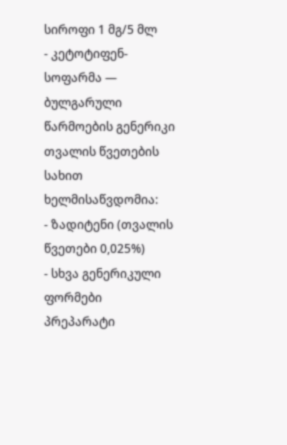სიროფი 1 მგ/5 მლ
- კეტოტიფენ-სოფარმა — ბულგარული წარმოების გენერიკი
თვალის წვეთების სახით ხელმისაწვდომია:
- ზადიტენი (თვალის წვეთები 0,025%)
- სხვა გენერიკული ფორმები
პრეპარატი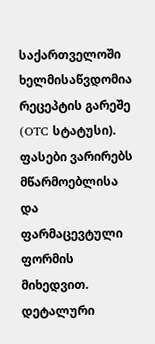საქართველოში ხელმისაწვდომია რეცეპტის გარეშე (OTC სტატუსი). ფასები ვარირებს მწარმოებლისა და ფარმაცევტული ფორმის მიხედვით. დეტალური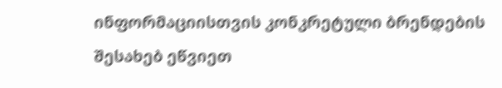ინფორმაციისთვის კონკრეტული ბრენდების შესახებ ეწვიეთ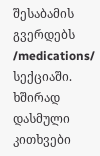შესაბამის გვერდებს /medications/ სექციაში.
ხშირად დასმული კითხვები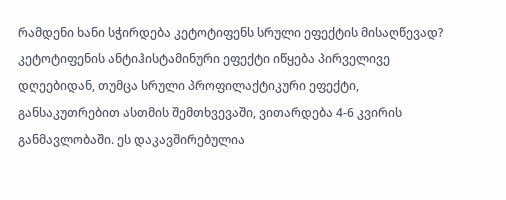რამდენი ხანი სჭირდება კეტოტიფენს სრული ეფექტის მისაღწევად?
კეტოტიფენის ანტიჰისტამინური ეფექტი იწყება პირველივე დღეებიდან, თუმცა სრული პროფილაქტიკური ეფექტი, განსაკუთრებით ასთმის შემთხვევაში, ვითარდება 4-6 კვირის განმავლობაში. ეს დაკავშირებულია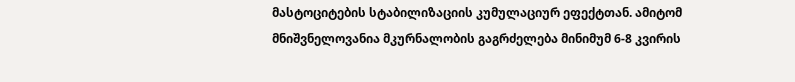მასტოციტების სტაბილიზაციის კუმულაციურ ეფექტთან. ამიტომ მნიშვნელოვანია მკურნალობის გაგრძელება მინიმუმ 6-8 კვირის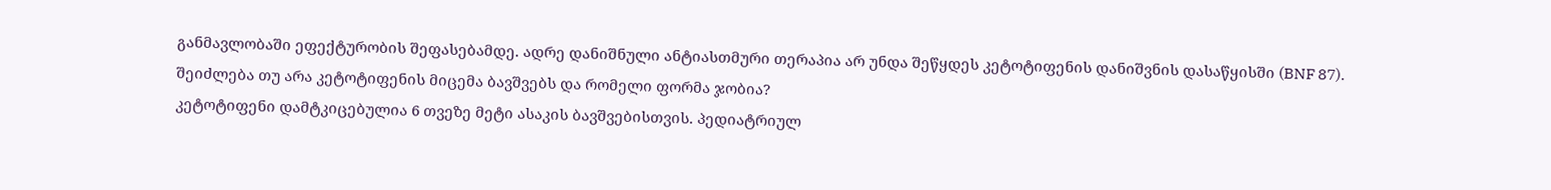განმავლობაში ეფექტურობის შეფასებამდე. ადრე დანიშნული ანტიასთმური თერაპია არ უნდა შეწყდეს კეტოტიფენის დანიშვნის დასაწყისში (BNF 87).
შეიძლება თუ არა კეტოტიფენის მიცემა ბავშვებს და რომელი ფორმა ჯობია?
კეტოტიფენი დამტკიცებულია 6 თვეზე მეტი ასაკის ბავშვებისთვის. პედიატრიულ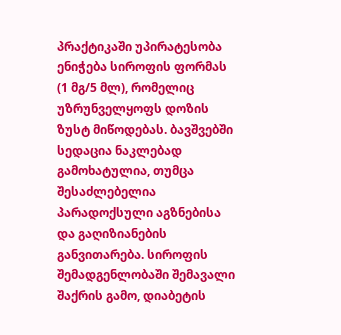პრაქტიკაში უპირატესობა ენიჭება სიროფის ფორმას (1 მგ/5 მლ), რომელიც უზრუნველყოფს დოზის ზუსტ მიწოდებას. ბავშვებში სედაცია ნაკლებად გამოხატულია, თუმცა შესაძლებელია პარადოქსული აგზნებისა და გაღიზიანების განვითარება. სიროფის შემადგენლობაში შემავალი შაქრის გამო, დიაბეტის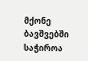მქონე ბავშვებში საჭიროა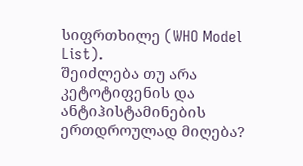სიფრთხილე (WHO Model List).
შეიძლება თუ არა კეტოტიფენის და ანტიჰისტამინების ერთდროულად მიღება?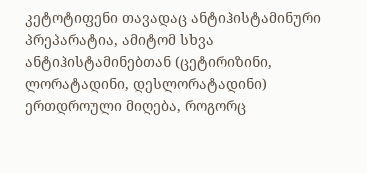კეტოტიფენი თავადაც ანტიჰისტამინური პრეპარატია, ამიტომ სხვა ანტიჰისტამინებთან (ცეტირიზინი, ლორატადინი, დესლორატადინი) ერთდროული მიღება, როგორც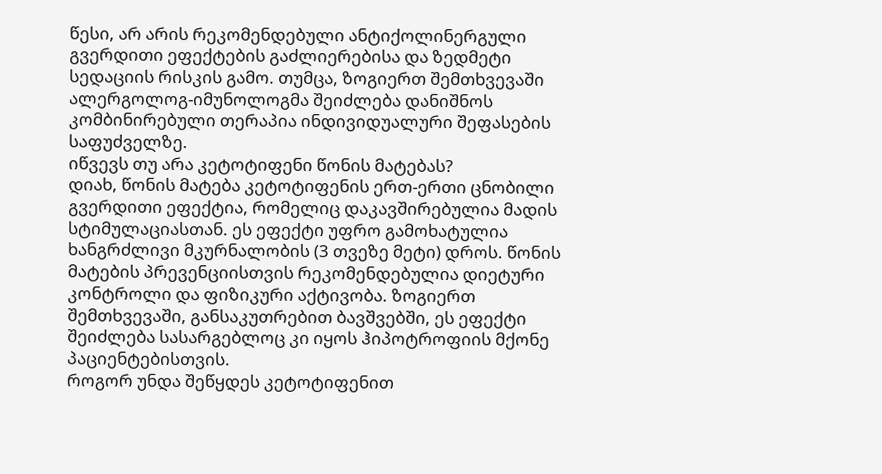წესი, არ არის რეკომენდებული ანტიქოლინერგული გვერდითი ეფექტების გაძლიერებისა და ზედმეტი სედაციის რისკის გამო. თუმცა, ზოგიერთ შემთხვევაში ალერგოლოგ-იმუნოლოგმა შეიძლება დანიშნოს კომბინირებული თერაპია ინდივიდუალური შეფასების საფუძველზე.
იწვევს თუ არა კეტოტიფენი წონის მატებას?
დიახ, წონის მატება კეტოტიფენის ერთ-ერთი ცნობილი გვერდითი ეფექტია, რომელიც დაკავშირებულია მადის სტიმულაციასთან. ეს ეფექტი უფრო გამოხატულია ხანგრძლივი მკურნალობის (3 თვეზე მეტი) დროს. წონის მატების პრევენციისთვის რეკომენდებულია დიეტური კონტროლი და ფიზიკური აქტივობა. ზოგიერთ შემთხვევაში, განსაკუთრებით ბავშვებში, ეს ეფექტი შეიძლება სასარგებლოც კი იყოს ჰიპოტროფიის მქონე პაციენტებისთვის.
როგორ უნდა შეწყდეს კეტოტიფენით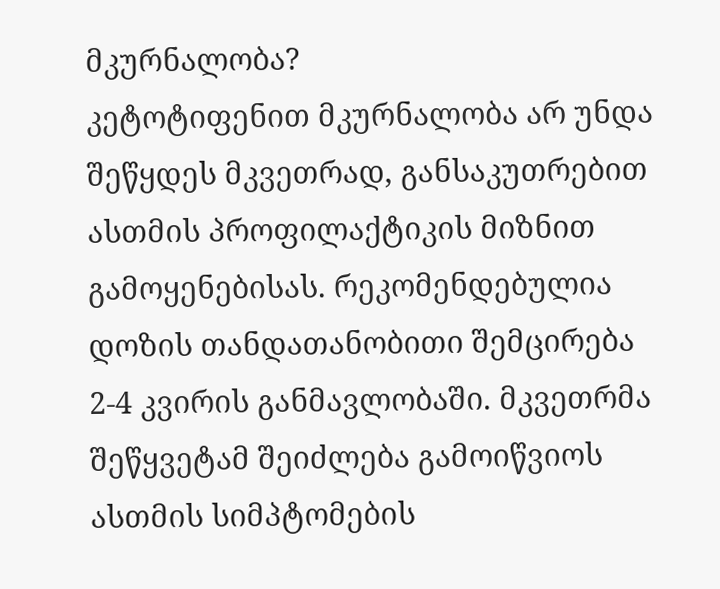მკურნალობა?
კეტოტიფენით მკურნალობა არ უნდა შეწყდეს მკვეთრად, განსაკუთრებით ასთმის პროფილაქტიკის მიზნით გამოყენებისას. რეკომენდებულია დოზის თანდათანობითი შემცირება 2-4 კვირის განმავლობაში. მკვეთრმა შეწყვეტამ შეიძლება გამოიწვიოს ასთმის სიმპტომების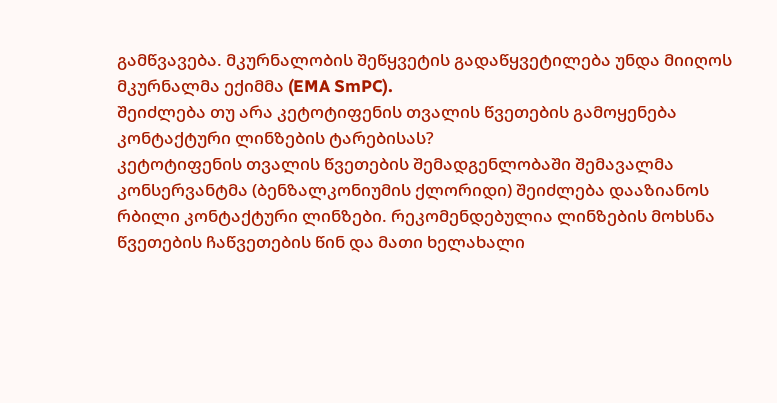გამწვავება. მკურნალობის შეწყვეტის გადაწყვეტილება უნდა მიიღოს მკურნალმა ექიმმა (EMA SmPC).
შეიძლება თუ არა კეტოტიფენის თვალის წვეთების გამოყენება კონტაქტური ლინზების ტარებისას?
კეტოტიფენის თვალის წვეთების შემადგენლობაში შემავალმა კონსერვანტმა (ბენზალკონიუმის ქლორიდი) შეიძლება დააზიანოს რბილი კონტაქტური ლინზები. რეკომენდებულია ლინზების მოხსნა წვეთების ჩაწვეთების წინ და მათი ხელახალი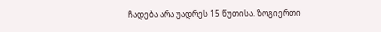ჩადება არა უადრეს 15 წუთისა. ზოგიერთი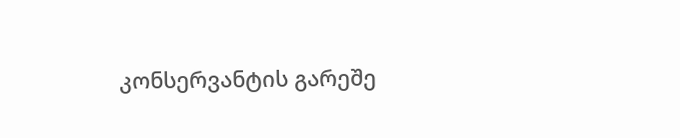კონსერვანტის გარეშე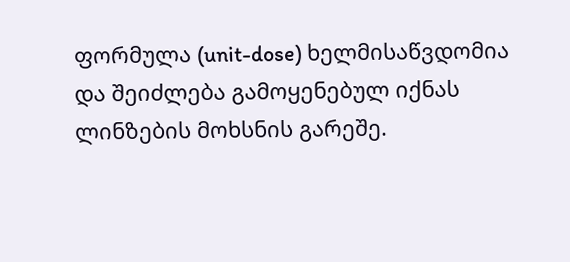ფორმულა (unit-dose) ხელმისაწვდომია და შეიძლება გამოყენებულ იქნას ლინზების მოხსნის გარეშე.